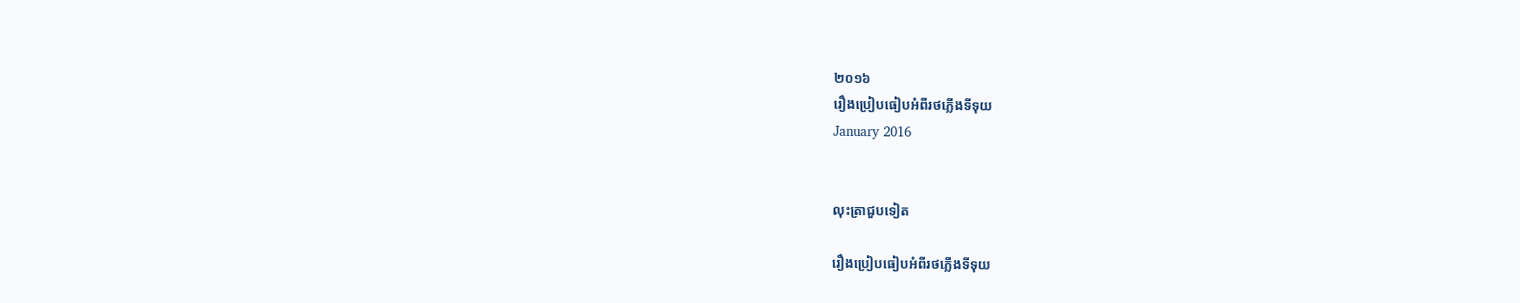២០១៦
រឿងប្រៀបធៀបអំពីរថភ្លើងទីទុយ
January 2016


លុះត្រាជួបទៀត

រឿងប្រៀបធៀបអំពីរថភ្លើងទីទុយ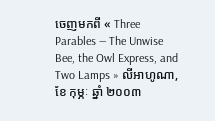ចេញមកពី « Three Parables — The Unwise Bee, the Owl Express, and Two Lamps » លីអាហូណា, ខែ កុម្ភៈ ឆ្នាំ ២០០៣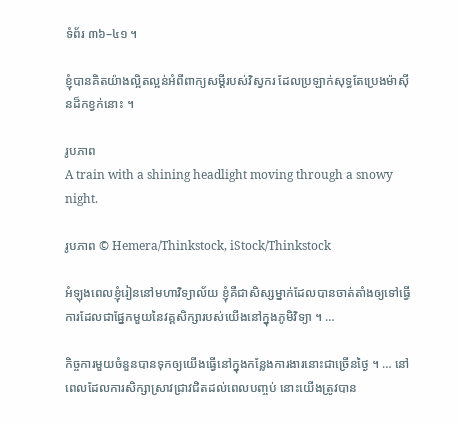ទំព័រ ៣៦–៤១ ។

ខ្ញុំបានគិតយ៉ាងល្អិតល្អន់អំពីពាក្យសម្ដីរបស់វិស្វករ ដែលប្រឡាក់សុទ្ធតែប្រេងម៉ាស៊ីនដ៏កខ្វក់នោះ ។

រូបភាព
A train with a shining headlight moving through a snowy night.

រូបភាព © Hemera/Thinkstock, iStock/Thinkstock

អំឡុងពេលខ្ញុំរៀននៅមហាវិទ្យាល័យ ខ្ញុំគឺជាសិស្សម្នាក់ដែលបានចាត់តាំងឲ្យទៅធ្វើការដែលជាផ្នែកមួយនៃវគ្គសិក្សារបស់យើងនៅក្នុងភូមិវិទ្យា ។ …

កិច្ចការមួយចំនួនបានទុកឲ្យយើងធ្វើនៅក្នុងកន្លែងការងារនោះជាច្រើនថ្ងៃ ។ … នៅពេលដែលការសិក្សាស្រាវជ្រាវជិតដល់ពេលបញ្ចប់ នោះយើងត្រូវបាន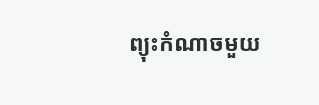ព្យុះកំណាចមួយ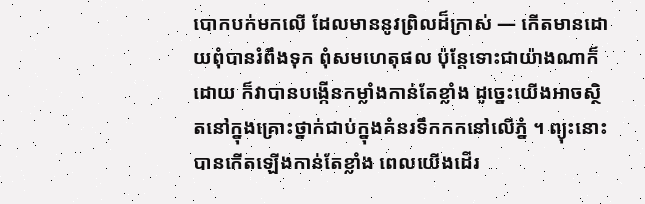បោកបក់មកលើ ដែលមាននូវព្រិលដ៏ក្រាស់ — កើតមានដោយពុំបានរំពឹងទុក ពុំសមហេតុផល ប៉ុន្តែទោះជាយ៉ាងណាក៏ដោយ ក៏វាបានបង្កើនកម្លាំងកាន់តែខ្លាំង ដូច្នេះយើងអាចស្ថិតនៅក្នុងគ្រោះថ្នាក់ជាប់ក្នុងគំនរទឹកកកនៅលើភ្នំ ។ ព្យុះនោះបានកើតឡើងកាន់តែខ្លាំង ពេលយើងដើរ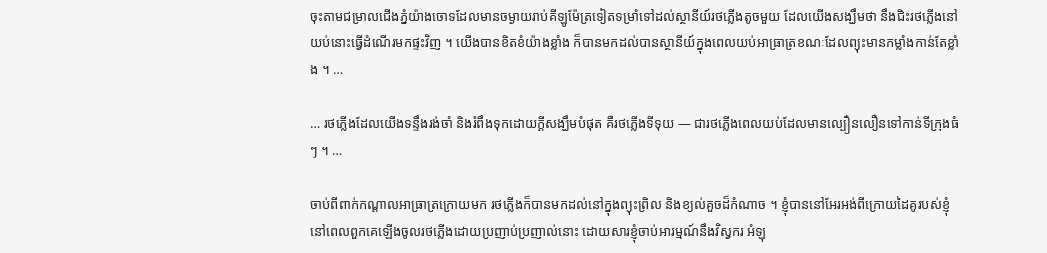ចុះតាមជម្រាលជើងភ្នំយ៉ាងចោទដែលមានចម្ងាយរាប់គីឡូម៉ែត្រទៀតទម្រាំទៅដល់ស្ថានីយ៍រថភ្លើងតូចមួយ ដែលយើងសង្ឃឹមថា នឹងជិះរថភ្លើងនៅយប់នោះធ្វើដំណើរមកផ្ទះវិញ ។ យើងបានខិតខំយ៉ាងខ្លាំង ក៏បានមកដល់បានស្ថានីយ៍ក្នុងពេលយប់អាធ្រាត្រខណៈដែលព្យុះមានកម្លាំងកាន់តែខ្លាំង ។ …

… រថភ្លើងដែលយើងទន្ទឹងរង់ចាំ និងរំពឹងទុកដោយក្ដីសង្ឃឹមបំផុត គឺរថភ្លើងទីទុយ — ជារថភ្លើងពេលយប់ដែលមានល្បឿនលឿនទៅកាន់ទីក្រុងធំៗ ។ …

ចាប់ពីពាក់កណ្ដាលអាធ្រាត្រក្រោយមក រថភ្លើងក៏បានមកដល់នៅក្នុងព្យុះព្រិល និងខ្យល់គួចដ៏កំណាច ។ ខ្ញុំបាននៅអែរអង់ពីក្រោយដៃគូរបស់ខ្ញុំ នៅពេលពួកគេឡើងចូលរថភ្លើងដោយប្រញាប់ប្រញាល់នោះ ដោយសារខ្ញុំចាប់អារម្មណ៍នឹងវិស្វករ អំឡុ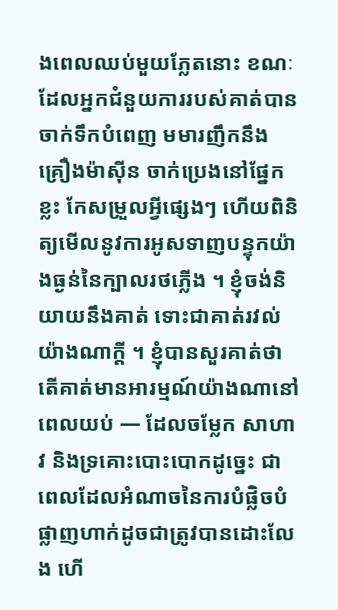ងពេលឈប់មួយភ្លែតនោះ ខណៈដែលអ្នកជំនួយការរបស់គាត់បានចាក់ទឹកបំពេញ មមារញឹកនឹងគ្រឿងម៉ាស៊ីន ចាក់ប្រេងនៅផ្នែកខ្លះ កែសម្រួលអ្វីផ្សេងៗ ហើយពិនិត្យមើលនូវការអូសទាញបន្ទុកយ៉ាងធ្ងន់នៃក្បាលរថភ្លើង ។ ខ្ញុំចង់និយាយនឹងគាត់ ទោះជាគាត់រវល់យ៉ាងណាក្ដី ។ ខ្ញុំបានសួរគាត់ថាតើគាត់មានអារម្មណ៍យ៉ាងណានៅពេលយប់ — ដែលចម្លែក សាហាវ និងទ្រគោះបោះបោកដូច្នេះ ជាពេលដែលអំណាចនៃការបំផ្លិចបំផ្លាញហាក់ដូចជាត្រូវបានដោះលែង ហើ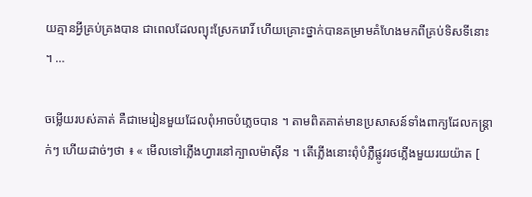យគ្មានអ្វីគ្រប់គ្រងបាន ជាពេលដែលព្យុះស្រែករោរិ៍ ហើយគ្រោះថ្នាក់បានគម្រាមគំហែងមកពីគ្រប់ទិសទីនោះ ។ …

ចម្លើយរបស់គាត់ គឺជាមេរៀនមួយដែលពុំអាចបំភ្លេចបាន ។ តាមពិតគាត់មានប្រសាសន៍ទាំងពាក្យដែលកន្ត្រាក់ៗ ហើយដាច់ៗថា ៖ « មើលទៅភ្លើងហ្វារនៅក្បាលម៉ាស៊ីន ។ តើភ្លើងនោះពុំបំភ្លឺផ្លូវរថភ្លើងមួយរយយ៉ាត [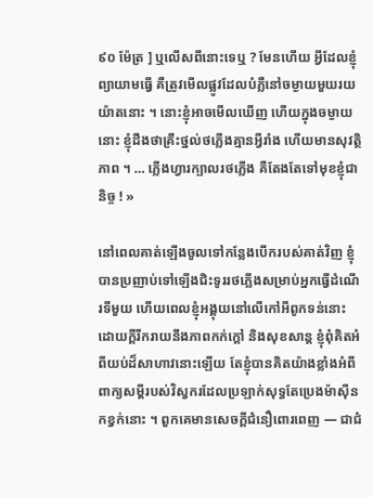៩០ ម៉ែត្រ ] ឬលើសពីនោះទេឬ ? មែនហើយ អ្វីដែលខ្ញុំព្យាយាមធ្វើ គឺត្រូវមើលផ្លូវដែលបំភ្លឺនៅចម្ងាយមួយរយយ៉ាតនោះ ។ នោះខ្ញុំអាចមើលឃើញ ហើយក្នុងចម្ងាយនោះ ខ្ញុំដឹងថាគ្រឹះថ្នល់ថភ្លើងគ្មានអ្វីរាំង ហើយមានសុវត្ថិភាព ។ … ភ្លើងហ្វារក្បាលរថភ្លើង គឺតែងតែទៅមុខខ្ញុំជានិច្ច ! »

នៅពេលគាត់ឡើងចូលទៅកន្លែងបើករបស់គាត់វិញ ខ្ញុំបានប្រញាប់ទៅឡើងជិះទូររថភ្លើងសម្រាប់អ្នកធ្វើដំណើរទីមួយ ហើយពេលខ្ញុំអង្គុយនៅលើកៅអីពូកទន់នោះ ដោយក្ដីរីករាយនឹងភាពកក់ក្ដៅ និងសុខសាន្ដ ខ្ញុំពុំគិតអំពីយប់ដ៏សាហាវនោះឡើយ តែខ្ញុំបានគិតយ៉ាងខ្លាំងអំពីពាក្យសម្ដីរបស់វិស្វករដែលប្រឡាក់សុទ្ធតែប្រេងម៉ាស៊ីនកខ្វក់នោះ ។ ពួកគេមានសេចក្ដីជំនឿពោរពេញ — ជាជំ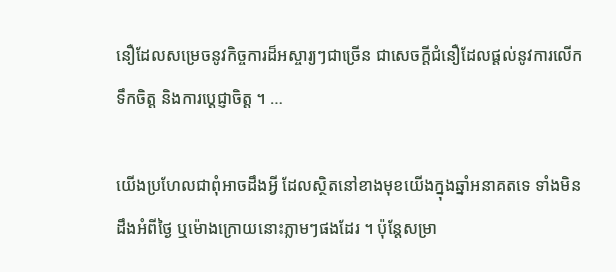នឿដែលសម្រេចនូវកិច្ចការដ៏អស្ចារ្យៗជាច្រើន ជាសេចក្ដីជំនឿដែលផ្ដល់នូវការលើកទឹកចិត្ត និងការប្ដេជ្ញាចិត្ត ។ …

យើងប្រហែលជាពុំអាចដឹងអ្វី ដែលស្ថិតនៅខាងមុខយើងក្នុងឆ្នាំអនាគតទេ ទាំងមិនដឹងអំពីថ្ងៃ ឬម៉ោងក្រោយនោះភ្លាមៗផងដែរ ។ ប៉ុន្តែសម្រា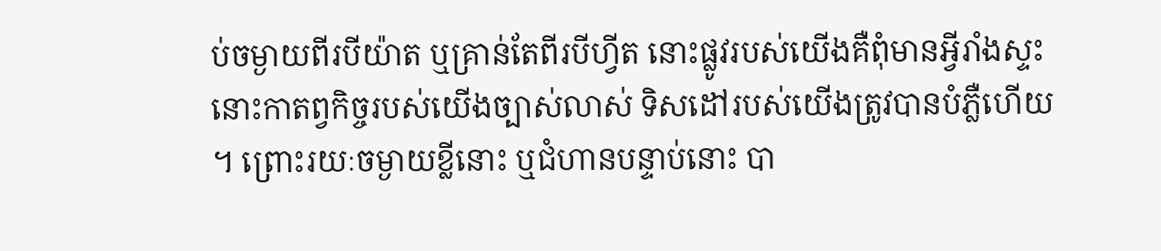ប់ចម្ងាយពីរបីយ៉ាត ឬគ្រាន់តែពីរបីហ្វីត នោះផ្លូវរបស់យើងគឺពុំមានអ្វីរាំងស្ទះ នោះកាតព្វកិច្ចរបស់យើងច្បាស់លាស់ ទិសដៅរបស់យើងត្រូវបានបំភ្លឺហើយ ។ ព្រោះរយៈចម្ងាយខ្លីនោះ ឬជំហានបន្ទាប់នោះ បា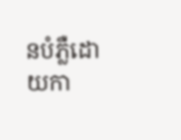នបំភ្លឺដោយកា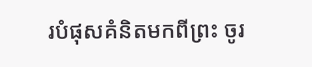របំផុសគំនិតមកពីព្រះ ចូរ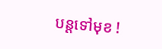បន្ដទៅមុខ !